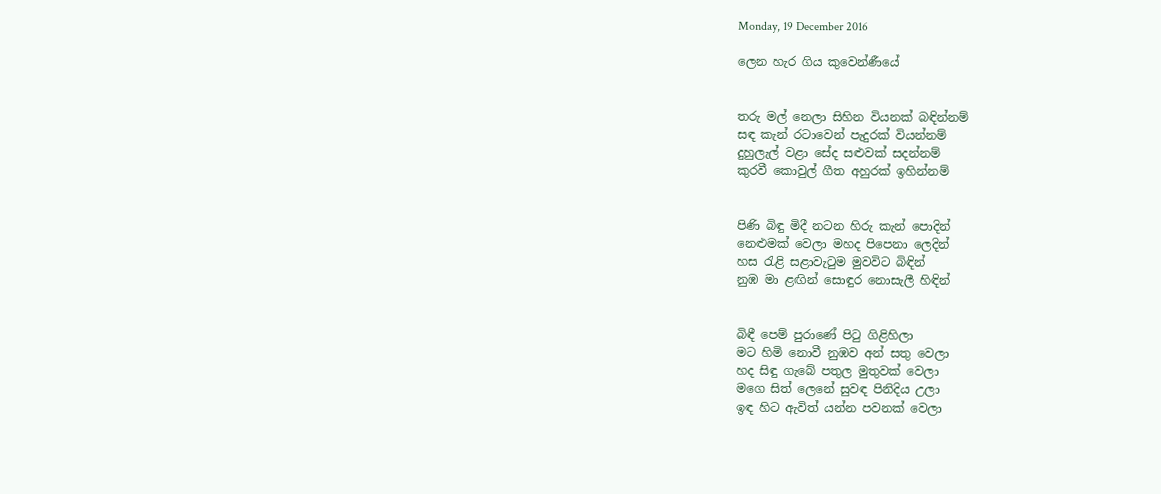Monday, 19 December 2016

ලෙන හැර ගිය කුවෙන්ණීයේ


තරු මල් නෙලා සිහින වියනක් බඳින්නම්
සඳ කැන් රටාවෙන් පැදුරක් වියන්නම්
දුහුලැල් වළා සේද සළුවක් සදන්නම්
කුරවී කොවුල් ගීත අහුරක් ඉහින්නම්


පිණි බිඳු මිදී නටන හිරු කැන් පොදින්
නෙළුමක් වෙලා මහද පිපෙනා ලෙදින්
හස රැළි සළාවැටුම මුවවිට බිඳින්
නුඹ මා ළඟින් සොඳුර නොසැලී හිඳින්


බිඳී පෙම් පුරාණේ පිටු ගිළිහිලා
මට හිමි නොවී නුඹව අන් සතු වෙලා
හද සිඳු ගැබේ පතුල මුතුවක් වෙලා
මගෙ සිත් ලෙනේ සුවඳ පිනිදිය උලා
ඉඳ හිට ඇවිත් යන්න පවනක් වෙලා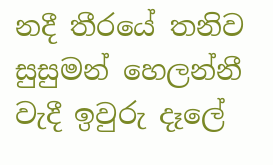නදී තීරයේ තනිව සුසුමන් හෙලන්නී
වැදී ඉවුරු දෑලේ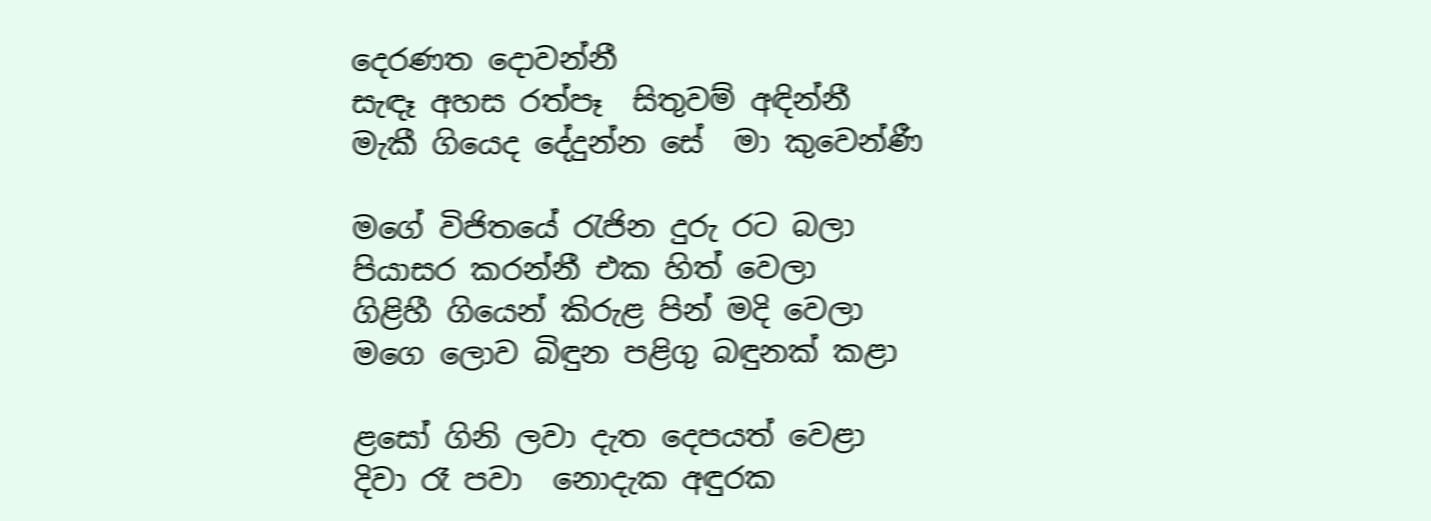දෙරණත දොවන්නී
සැඳෑ අහස රත්පෑ  සිතුවම් අඳින්නී
මැකී ගියෙද දේදුන්න සේ  මා කුවෙන්ණී

මගේ විජිතයේ රැජින දුරු රට බලා
පියාසර කරන්නී එක හිත් වෙලා
ගිළිහී ගියෙන් කිරුළ පින් මදි වෙලා
මගෙ ලොව බිඳුන පළිගු බඳුනක් කළා

ළසෝ ගිනි ලවා දැත දෙපයත් වෙළා
දිවා රෑ පවා  නොදැක අඳුරක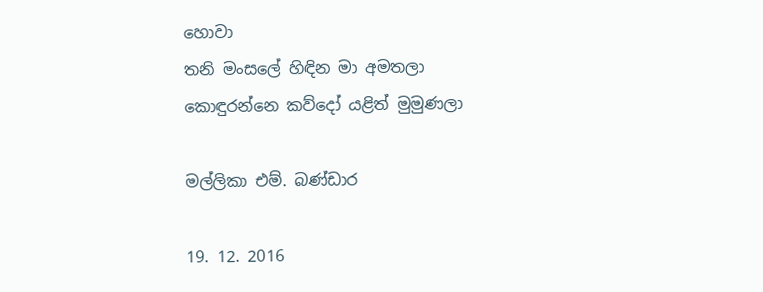හොවා
තනි මංසලේ හිඳින මා අමතලා
කොඳුරන්නෙ කව්දෝ යළිත් මුමුණලා

මල්ලිකා එම්. බණ්ඩාර

19. 12. 2016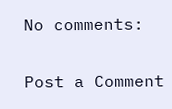No comments:

Post a Comment